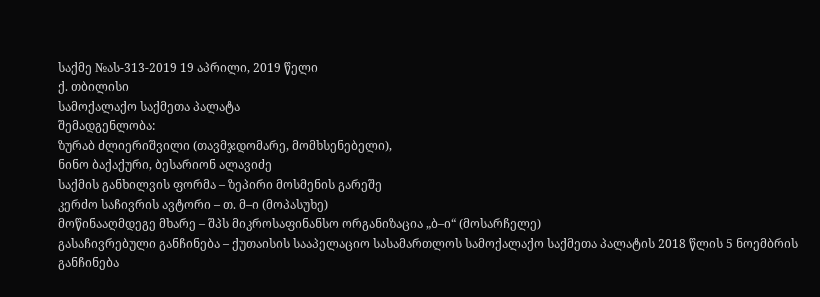საქმე №ას-313-2019 19 აპრილი, 2019 წელი
ქ. თბილისი
სამოქალაქო საქმეთა პალატა
შემადგენლობა:
ზურაბ ძლიერიშვილი (თავმჯდომარე, მომხსენებელი),
ნინო ბაქაქური, ბესარიონ ალავიძე
საქმის განხილვის ფორმა – ზეპირი მოსმენის გარეშე
კერძო საჩივრის ავტორი – თ. მ–ი (მოპასუხე)
მოწინააღმდეგე მხარე – შპს მიკროსაფინანსო ორგანიზაცია „ბ–ი“ (მოსარჩელე)
გასაჩივრებული განჩინება – ქუთაისის სააპელაციო სასამართლოს სამოქალაქო საქმეთა პალატის 2018 წლის 5 ნოემბრის განჩინება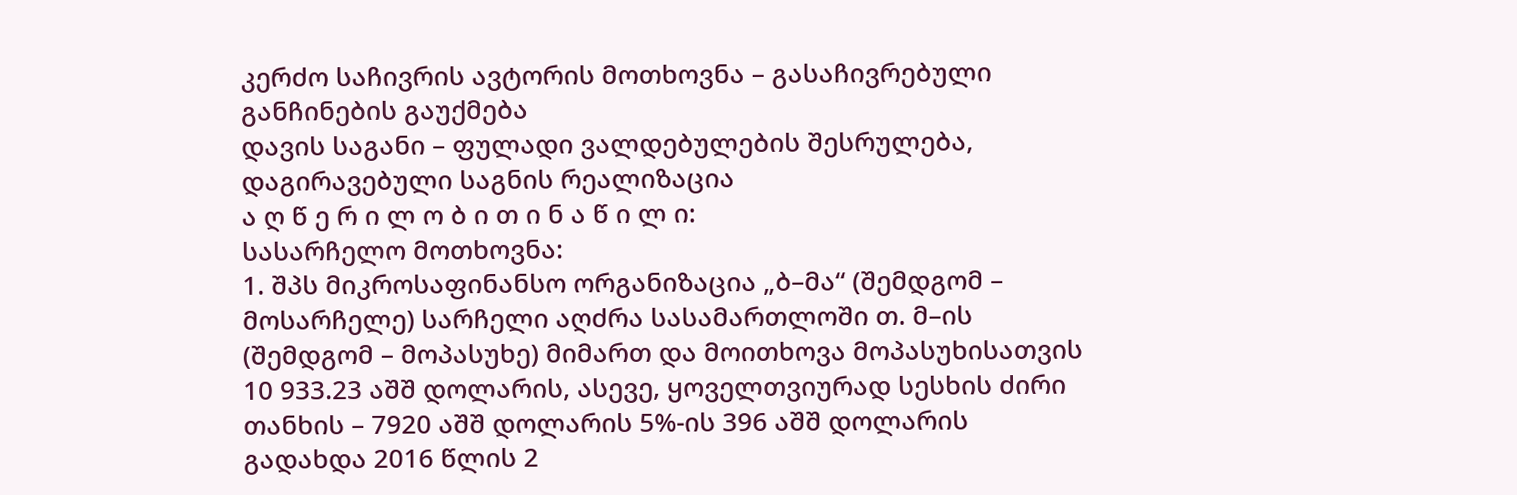კერძო საჩივრის ავტორის მოთხოვნა – გასაჩივრებული განჩინების გაუქმება
დავის საგანი – ფულადი ვალდებულების შესრულება, დაგირავებული საგნის რეალიზაცია
ა ღ წ ე რ ი ლ ო ბ ი თ ი ნ ა წ ი ლ ი:
სასარჩელო მოთხოვნა:
1. შპს მიკროსაფინანსო ორგანიზაცია „ბ–მა“ (შემდგომ – მოსარჩელე) სარჩელი აღძრა სასამართლოში თ. მ–ის (შემდგომ – მოპასუხე) მიმართ და მოითხოვა მოპასუხისათვის 10 933.23 აშშ დოლარის, ასევე, ყოველთვიურად სესხის ძირი თანხის – 7920 აშშ დოლარის 5%-ის 396 აშშ დოლარის გადახდა 2016 წლის 2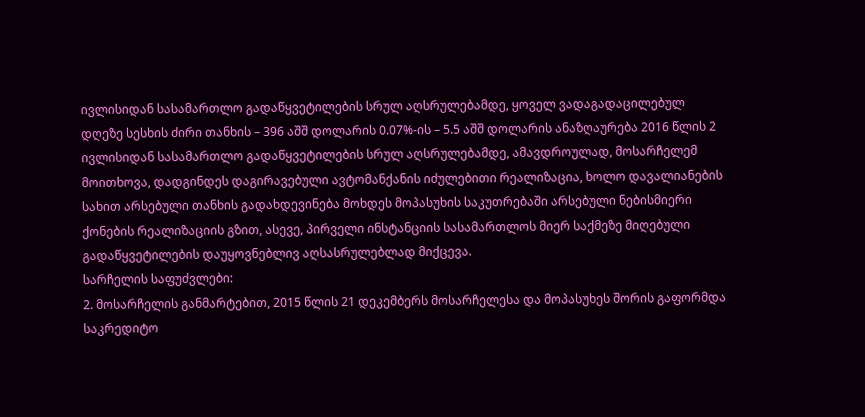ივლისიდან სასამართლო გადაწყვეტილების სრულ აღსრულებამდე, ყოველ ვადაგადაცილებულ დღეზე სესხის ძირი თანხის – 396 აშშ დოლარის 0.07%-ის – 5.5 აშშ დოლარის ანაზღაურება 2016 წლის 2 ივლისიდან სასამართლო გადაწყვეტილების სრულ აღსრულებამდე, ამავდროულად, მოსარჩელემ მოითხოვა, დადგინდეს დაგირავებული ავტომანქანის იძულებითი რეალიზაცია, ხოლო დავალიანების სახით არსებული თანხის გადახდევინება მოხდეს მოპასუხის საკუთრებაში არსებული ნებისმიერი ქონების რეალიზაციის გზით, ასევე, პირველი ინსტანციის სასამართლოს მიერ საქმეზე მიღებული გადაწყვეტილების დაუყოვნებლივ აღსასრულებლად მიქცევა.
სარჩელის საფუძვლები:
2. მოსარჩელის განმარტებით, 2015 წლის 21 დეკემბერს მოსარჩელესა და მოპასუხეს შორის გაფორმდა საკრედიტო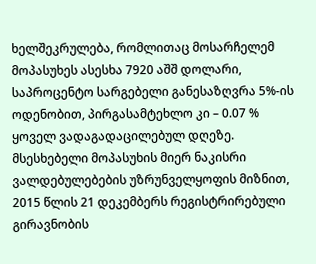ხელშეკრულება, რომლითაც მოსარჩელემ მოპასუხეს ასესხა 7920 აშშ დოლარი, საპროცენტო სარგებელი განესაზღვრა 5%-ის ოდენობით, პირგასამტეხლო კი – 0.07 % ყოველ ვადაგადაცილებულ დღეზე. მსესხებელი მოპასუხის მიერ ნაკისრი ვალდებულებების უზრუნველყოფის მიზნით, 2015 წლის 21 დეკემბერს რეგისტრირებული გირავნობის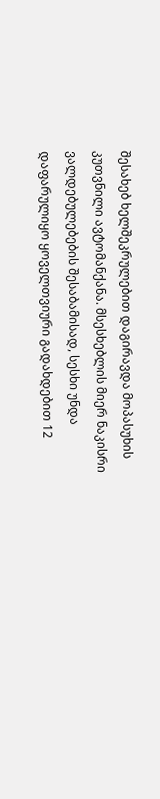შესახებ ხელშეკრულებით დაგირავდა მოპასუხის კუთვნილი ავტომანქანა. მსესხებლის მიერ ნაკისრი ვალდებულებების შესაბამისად, სესხი უნდა დაფარულიყო ყოველთვიური გადახდებით 12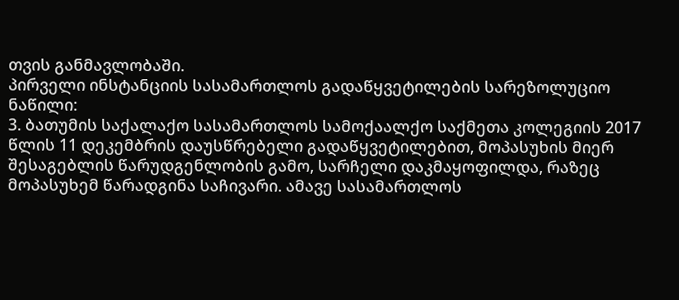თვის განმავლობაში.
პირველი ინსტანციის სასამართლოს გადაწყვეტილების სარეზოლუციო ნაწილი:
3. ბათუმის საქალაქო სასამართლოს სამოქაალქო საქმეთა კოლეგიის 2017 წლის 11 დეკემბრის დაუსწრებელი გადაწყვეტილებით, მოპასუხის მიერ შესაგებლის წარუდგენლობის გამო, სარჩელი დაკმაყოფილდა, რაზეც მოპასუხემ წარადგინა საჩივარი. ამავე სასამართლოს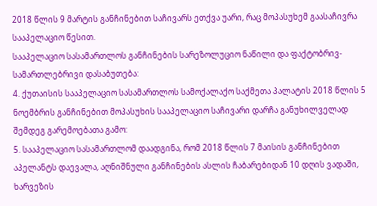2018 წლის 9 მარტის განჩინებით საჩივარს ეთქვა უარი, რაც მოპასუხემ გაასაჩივრა სააპელაციო წესით.
სააპელაციო სასამართლოს განჩინების სარეზოლუციო ნაწილი და ფაქტობრივ-სამართლებრივი დასაბუთება:
4. ქუთაისის სააპელაციო სასამართლოს სამოქალაქო საქმეთა პალატის 2018 წლის 5 ნოემბრის განჩინებით მოპასუხის სააპელაციო საჩივარი დარჩა განუხილველად შემდეგ გარემოებათა გამო:
5. სააპელაციო სასამართლომ დაადგინა, რომ 2018 წლის 7 მაისის განჩინებით აპელანტს დაევალა, აღნიშნული განჩინების ასლის ჩაბარებიდან 10 დღის ვადაში, ხარვეზის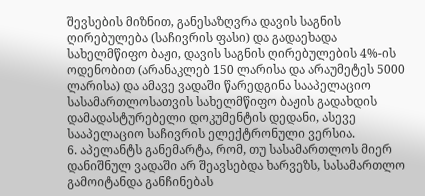შევსების მიზნით, განესაზღვრა დავის საგნის ღირებულება (საჩივრის ფასი) და გადაეხადა სახელმწიფო ბაჟი, დავის საგნის ღირებულების 4%-ის ოდენობით (არანაკლებ 150 ლარისა და არაუმეტეს 5000 ლარისა) და ამავე ვადაში წარედგინა სააპელაციო სასამართლოსათვის სახელმწიფო ბაჟის გადახდის დამადასტურებელი დოკუმენტის დედანი, ასევე სააპელაციო საჩივრის ელექტრონული ვერსია.
6. აპელანტს განემარტა, რომ, თუ სასამართლოს მიერ დანიშნულ ვადაში არ შეავსებდა ხარვეზს, სასამართლო გამოიტანდა განჩინებას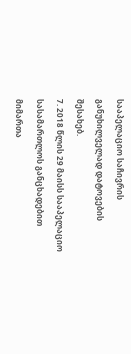სააპელაციო საჩივრის განუხილველად დატოვების შესახებ.
7. 2018 წლის 29 მაისს სააპელაციო სასამართლოს განცხადებით მიმართა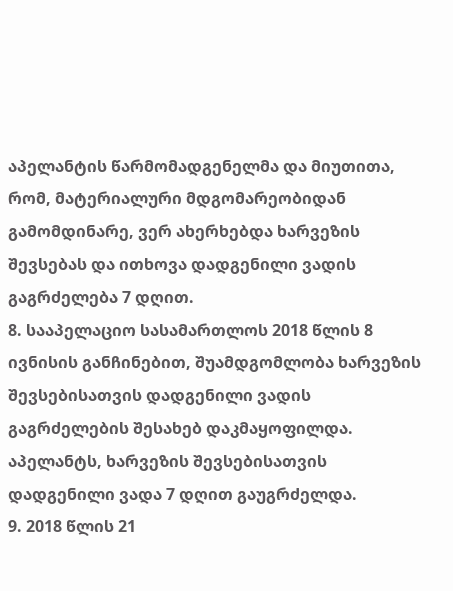აპელანტის წარმომადგენელმა და მიუთითა, რომ, მატერიალური მდგომარეობიდან გამომდინარე, ვერ ახერხებდა ხარვეზის შევსებას და ითხოვა დადგენილი ვადის გაგრძელება 7 დღით.
8. სააპელაციო სასამართლოს 2018 წლის 8 ივნისის განჩინებით, შუამდგომლობა ხარვეზის შევსებისათვის დადგენილი ვადის გაგრძელების შესახებ დაკმაყოფილდა. აპელანტს, ხარვეზის შევსებისათვის დადგენილი ვადა 7 დღით გაუგრძელდა.
9. 2018 წლის 21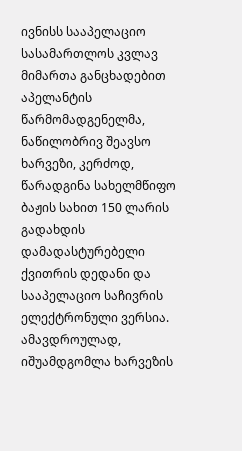ივნისს სააპელაციო სასამართლოს კვლავ მიმართა განცხადებით აპელანტის წარმომადგენელმა, ნაწილობრივ შეავსო ხარვეზი, კერძოდ, წარადგინა სახელმწიფო ბაჟის სახით 150 ლარის გადახდის დამადასტურებელი ქვითრის დედანი და სააპელაციო საჩივრის ელექტრონული ვერსია. ამავდროულად, იშუამდგომლა ხარვეზის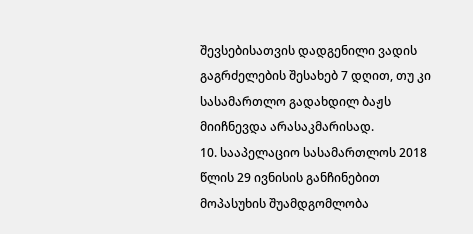შევსებისათვის დადგენილი ვადის გაგრძელების შესახებ 7 დღით, თუ კი სასამართლო გადახდილ ბაჟს მიიჩნევდა არასაკმარისად.
10. სააპელაციო სასამართლოს 2018 წლის 29 ივნისის განჩინებით მოპასუხის შუამდგომლობა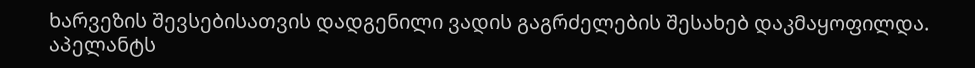ხარვეზის შევსებისათვის დადგენილი ვადის გაგრძელების შესახებ დაკმაყოფილდა. აპელანტს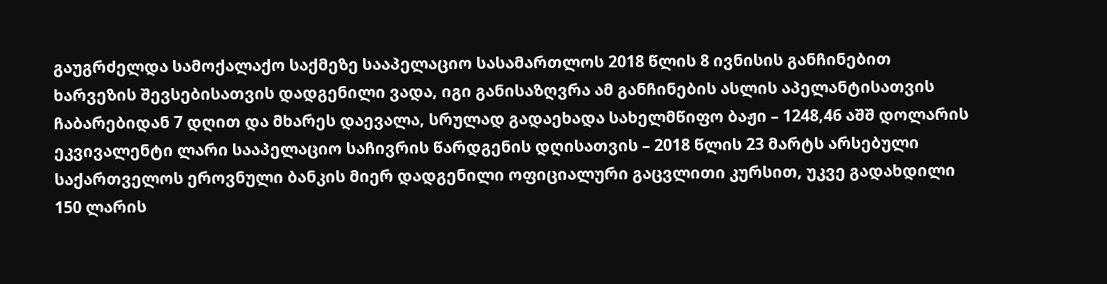გაუგრძელდა სამოქალაქო საქმეზე სააპელაციო სასამართლოს 2018 წლის 8 ივნისის განჩინებით ხარვეზის შევსებისათვის დადგენილი ვადა, იგი განისაზღვრა ამ განჩინების ასლის აპელანტისათვის ჩაბარებიდან 7 დღით და მხარეს დაევალა, სრულად გადაეხადა სახელმწიფო ბაჟი – 1248,46 აშშ დოლარის ეკვივალენტი ლარი სააპელაციო საჩივრის წარდგენის დღისათვის – 2018 წლის 23 მარტს არსებული საქართველოს ეროვნული ბანკის მიერ დადგენილი ოფიციალური გაცვლითი კურსით, უკვე გადახდილი 150 ლარის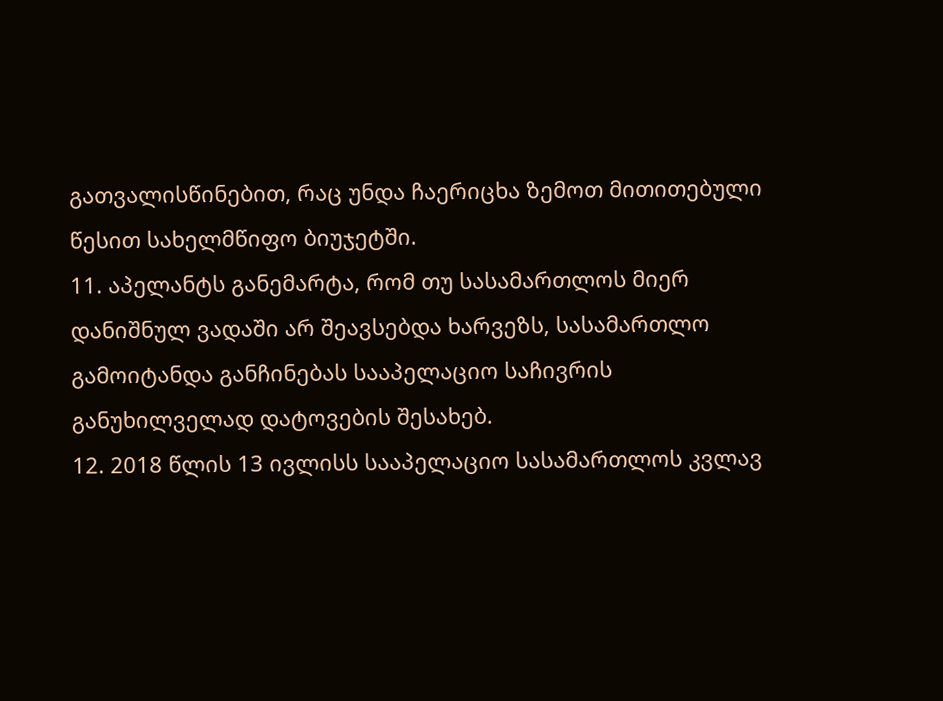გათვალისწინებით, რაც უნდა ჩაერიცხა ზემოთ მითითებული წესით სახელმწიფო ბიუჯეტში.
11. აპელანტს განემარტა, რომ თუ სასამართლოს მიერ დანიშნულ ვადაში არ შეავსებდა ხარვეზს, სასამართლო გამოიტანდა განჩინებას სააპელაციო საჩივრის განუხილველად დატოვების შესახებ.
12. 2018 წლის 13 ივლისს სააპელაციო სასამართლოს კვლავ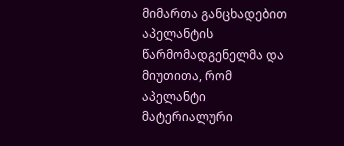მიმართა განცხადებით აპელანტის წარმომადგენელმა და მიუთითა, რომ აპელანტი მატერიალური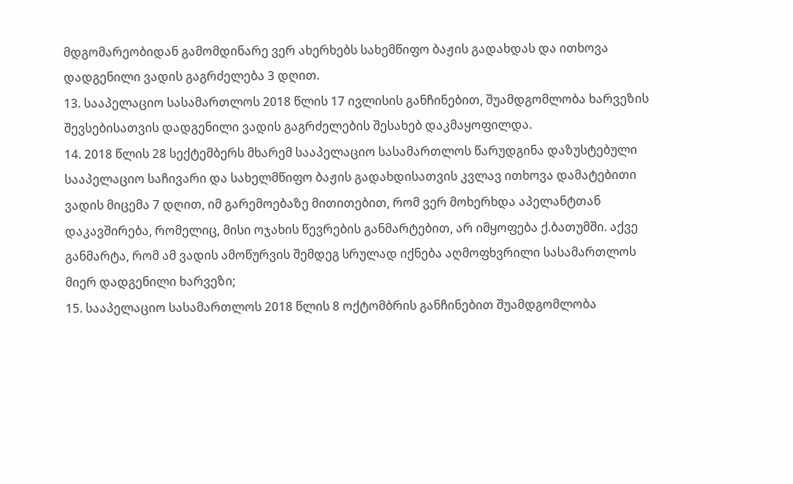მდგომარეობიდან გამომდინარე ვერ ახერხებს სახემწიფო ბაჟის გადახდას და ითხოვა დადგენილი ვადის გაგრძელება 3 დღით.
13. სააპელაციო სასამართლოს 2018 წლის 17 ივლისის განჩინებით, შუამდგომლობა ხარვეზის შევსებისათვის დადგენილი ვადის გაგრძელების შესახებ დაკმაყოფილდა.
14. 2018 წლის 28 სექტემბერს მხარემ სააპელაციო სასამართლოს წარუდგინა დაზუსტებული სააპელაციო საჩივარი და სახელმწიფო ბაჟის გადახდისათვის კვლავ ითხოვა დამატებითი ვადის მიცემა 7 დღით, იმ გარემოებაზე მითითებით, რომ ვერ მოხერხდა აპელანტთან დაკავშირება, რომელიც, მისი ოჯახის წევრების განმარტებით, არ იმყოფება ქ.ბათუმში. აქვე განმარტა, რომ ამ ვადის ამოწურვის შემდეგ სრულად იქნება აღმოფხვრილი სასამართლოს მიერ დადგენილი ხარვეზი;
15. სააპელაციო სასამართლოს 2018 წლის 8 ოქტომბრის განჩინებით შუამდგომლობა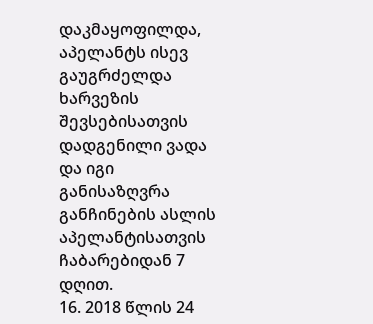დაკმაყოფილდა, აპელანტს ისევ გაუგრძელდა ხარვეზის შევსებისათვის დადგენილი ვადა და იგი განისაზღვრა განჩინების ასლის აპელანტისათვის ჩაბარებიდან 7 დღით.
16. 2018 წლის 24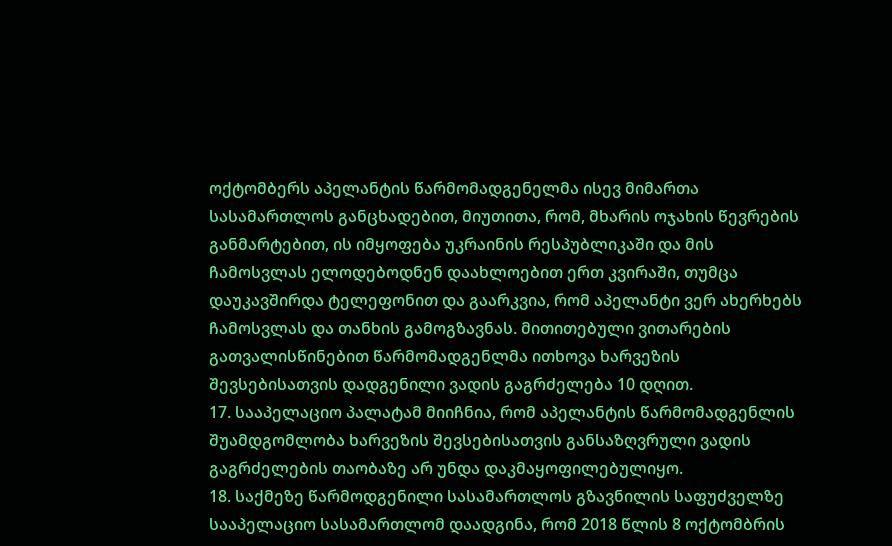ოქტომბერს აპელანტის წარმომადგენელმა ისევ მიმართა სასამართლოს განცხადებით, მიუთითა, რომ, მხარის ოჯახის წევრების განმარტებით, ის იმყოფება უკრაინის რესპუბლიკაში და მის ჩამოსვლას ელოდებოდნენ დაახლოებით ერთ კვირაში, თუმცა დაუკავშირდა ტელეფონით და გაარკვია, რომ აპელანტი ვერ ახერხებს ჩამოსვლას და თანხის გამოგზავნას. მითითებული ვითარების გათვალისწინებით წარმომადგენლმა ითხოვა ხარვეზის შევსებისათვის დადგენილი ვადის გაგრძელება 10 დღით.
17. სააპელაციო პალატამ მიიჩნია, რომ აპელანტის წარმომადგენლის შუამდგომლობა ხარვეზის შევსებისათვის განსაზღვრული ვადის გაგრძელების თაობაზე არ უნდა დაკმაყოფილებულიყო.
18. საქმეზე წარმოდგენილი სასამართლოს გზავნილის საფუძველზე სააპელაციო სასამართლომ დაადგინა, რომ 2018 წლის 8 ოქტომბრის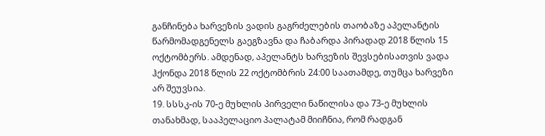განჩინება ხარვეზის ვადის გაგრძელების თაობაზე აპელანტის წარმომადგენელს გაეგზავნა და ჩაბარდა პირადად 2018 წლის 15 ოქტომბერს. ამდენად, აპელანტს ხარვეზის შევსებისათვის ვადა ჰქონდა 2018 წლის 22 ოქტომბრის 24:00 საათამდე, თუმცა ხარვეზი არ შეუვსია.
19. სსსკ-ის 70-ე მუხლის პირველი ნაწილისა და 73-ე მუხლის თანახმად, სააპელაციო პალატამ მიიჩნია, რომ რადგან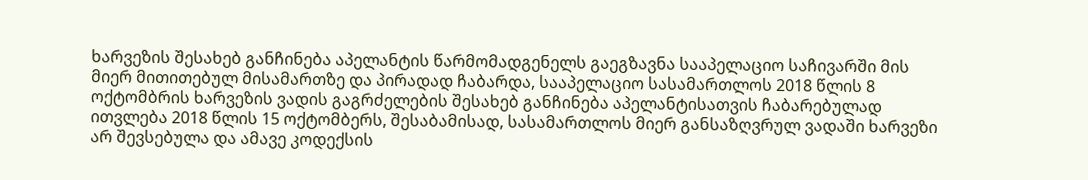ხარვეზის შესახებ განჩინება აპელანტის წარმომადგენელს გაეგზავნა სააპელაციო საჩივარში მის მიერ მითითებულ მისამართზე და პირადად ჩაბარდა, სააპელაციო სასამართლოს 2018 წლის 8 ოქტომბრის ხარვეზის ვადის გაგრძელების შესახებ განჩინება აპელანტისათვის ჩაბარებულად ითვლება 2018 წლის 15 ოქტომბერს, შესაბამისად, სასამართლოს მიერ განსაზღვრულ ვადაში ხარვეზი არ შევსებულა და ამავე კოდექსის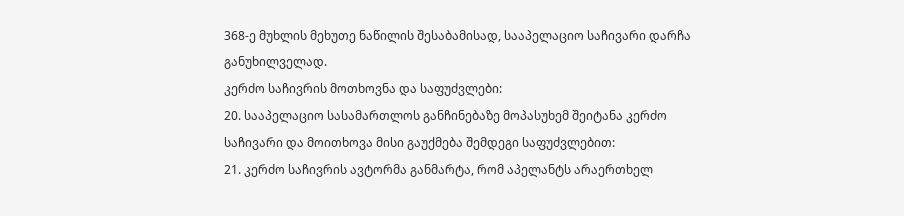368-ე მუხლის მეხუთე ნაწილის შესაბამისად, სააპელაციო საჩივარი დარჩა განუხილველად.
კერძო საჩივრის მოთხოვნა და საფუძვლები:
20. სააპელაციო სასამართლოს განჩინებაზე მოპასუხემ შეიტანა კერძო საჩივარი და მოითხოვა მისი გაუქმება შემდეგი საფუძვლებით:
21. კერძო საჩივრის ავტორმა განმარტა, რომ აპელანტს არაერთხელ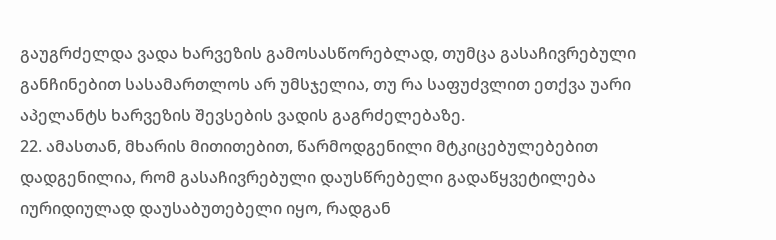გაუგრძელდა ვადა ხარვეზის გამოსასწორებლად, თუმცა გასაჩივრებული განჩინებით სასამართლოს არ უმსჯელია, თუ რა საფუძვლით ეთქვა უარი აპელანტს ხარვეზის შევსების ვადის გაგრძელებაზე.
22. ამასთან, მხარის მითითებით, წარმოდგენილი მტკიცებულებებით დადგენილია, რომ გასაჩივრებული დაუსწრებელი გადაწყვეტილება იურიდიულად დაუსაბუთებელი იყო, რადგან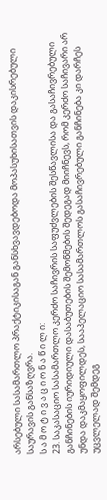არსებული სასამართლო პრაქტიკისაგან განსხვავდებოდა მოპასუხისათვის დაკისრებული საურავის განსაზღვრა.
ს ა მ ო ტ ი ვ ა ც ი ო ნ ა წ ი ლ ი:
23. საკასაციო სასამართლო კერძო საჩივრის საფუძვლების შესწავლისა და გასაჩივრებული განჩინების იურიდიული დასაბუთების შემოწმების შედეგად მიიჩნევს, რომ კერძო საჩივარი არ უნდა დაკმაყოფილდეს, სააპელაციო სასამართლოს გასაჩივრებული განჩინება კი დარჩეს უცვლელად შემდეგ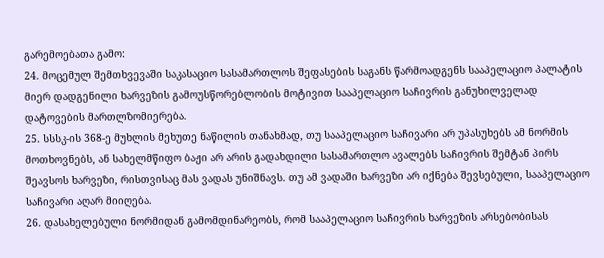გარემოებათა გამო:
24. მოცემულ შემთხვევაში საკასაციო სასამართლოს შეფასების საგანს წარმოადგენს სააპელაციო პალატის მიერ დადგენილი ხარვეზის გამოუსწორებლობის მოტივით სააპელაციო საჩივრის განუხილველად დატოვების მართლზომიერება.
25. სსსკ-ის 368-ე მუხლის მეხუთე ნაწილის თანახმად, თუ სააპელაციო საჩივარი არ უპასუხებს ამ ნორმის მოთხოვნებს, ან სახელმწიფო ბაჟი არ არის გადახდილი სასამართლო ავალებს საჩივრის შემტან პირს შეავსოს ხარვეზი, რისთვისაც მას ვადას უნიშნავს. თუ ამ ვადაში ხარვეზი არ იქნება შევსებული, სააპელაციო საჩივარი აღარ მიიღება.
26. დასახელებული ნორმიდან გამომდინარეობს, რომ სააპელაციო საჩივრის ხარვეზის არსებობისას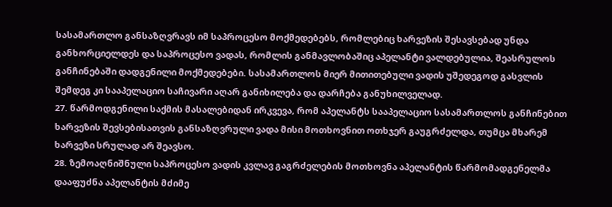სასამართლო განსაზღვრავს იმ საპროცესო მოქმედებებს, რომლებიც ხარვეზის შესავსებად უნდა განხორციელდეს და საპროცესო ვადას, რომლის განმავლობაშიც აპელანტი ვალდებულია, შეასრულოს განჩინებაში დადგენილი მოქმედებები. სასამართლოს მიერ მითითებული ვადის უშედეგოდ გასვლის შემდეგ კი სააპელაციო საჩივარი აღარ განიხილება და დარჩება განუხილველად.
27. წარმოდგენილი საქმის მასალებიდან ირკვევა, რომ აპელანტს სააპელაციო სასამართლოს განჩინებით ხარვეზის შევსებისათვის განსაზღვრული ვადა მისი მოთხოვნით ოთხჯერ გაუგრძელდა, თუმცა მხარემ ხარვეზი სრულად არ შეავსო.
28. ზემოაღნიშნული საპროცესო ვადის კვლავ გაგრძელების მოთხოვნა აპელანტის წარმომადგენელმა დააფუძნა აპელანტის მძიმე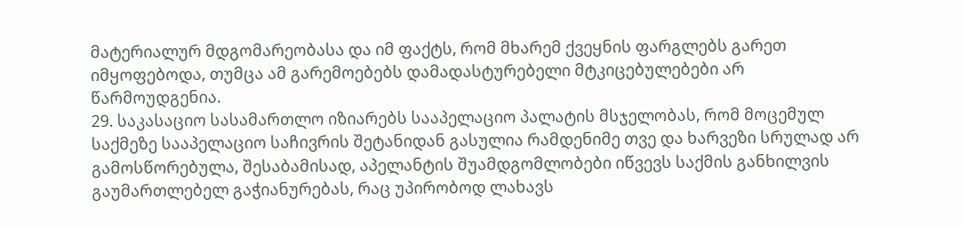მატერიალურ მდგომარეობასა და იმ ფაქტს, რომ მხარემ ქვეყნის ფარგლებს გარეთ იმყოფებოდა, თუმცა ამ გარემოებებს დამადასტურებელი მტკიცებულებები არ წარმოუდგენია.
29. საკასაციო სასამართლო იზიარებს სააპელაციო პალატის მსჯელობას, რომ მოცემულ საქმეზე სააპელაციო საჩივრის შეტანიდან გასულია რამდენიმე თვე და ხარვეზი სრულად არ გამოსწორებულა, შესაბამისად, აპელანტის შუამდგომლობები იწვევს საქმის განხილვის გაუმართლებელ გაჭიანურებას, რაც უპირობოდ ლახავს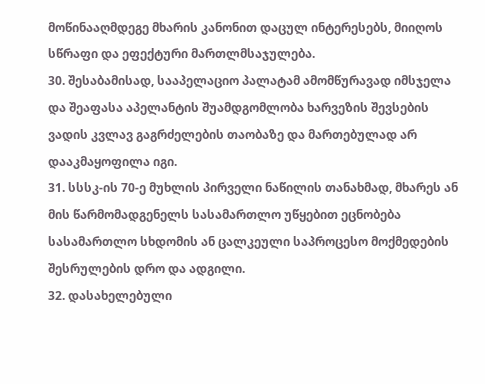მოწინააღმდეგე მხარის კანონით დაცულ ინტერესებს, მიიღოს სწრაფი და ეფექტური მართლმსაჯულება.
30. შესაბამისად, სააპელაციო პალატამ ამომწურავად იმსჯელა და შეაფასა აპელანტის შუამდგომლობა ხარვეზის შევსების ვადის კვლავ გაგრძელების თაობაზე და მართებულად არ დააკმაყოფილა იგი.
31. სსსკ-ის 70-ე მუხლის პირველი ნაწილის თანახმად, მხარეს ან მის წარმომადგენელს სასამართლო უწყებით ეცნობება სასამართლო სხდომის ან ცალკეული საპროცესო მოქმედების შესრულების დრო და ადგილი.
32. დასახელებული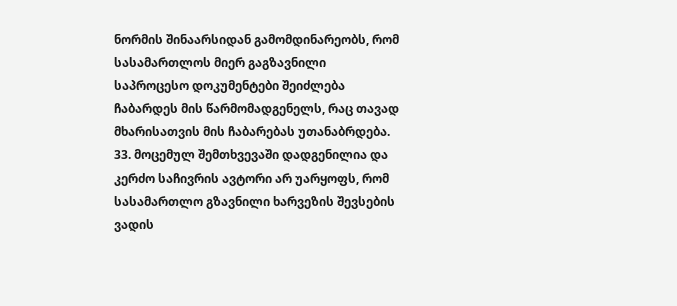ნორმის შინაარსიდან გამომდინარეობს, რომ სასამართლოს მიერ გაგზავნილი საპროცესო დოკუმენტები შეიძლება ჩაბარდეს მის წარმომადგენელს, რაც თავად მხარისათვის მის ჩაბარებას უთანაბრდება.
33. მოცემულ შემთხვევაში დადგენილია და კერძო საჩივრის ავტორი არ უარყოფს, რომ სასამართლო გზავნილი ხარვეზის შევსების ვადის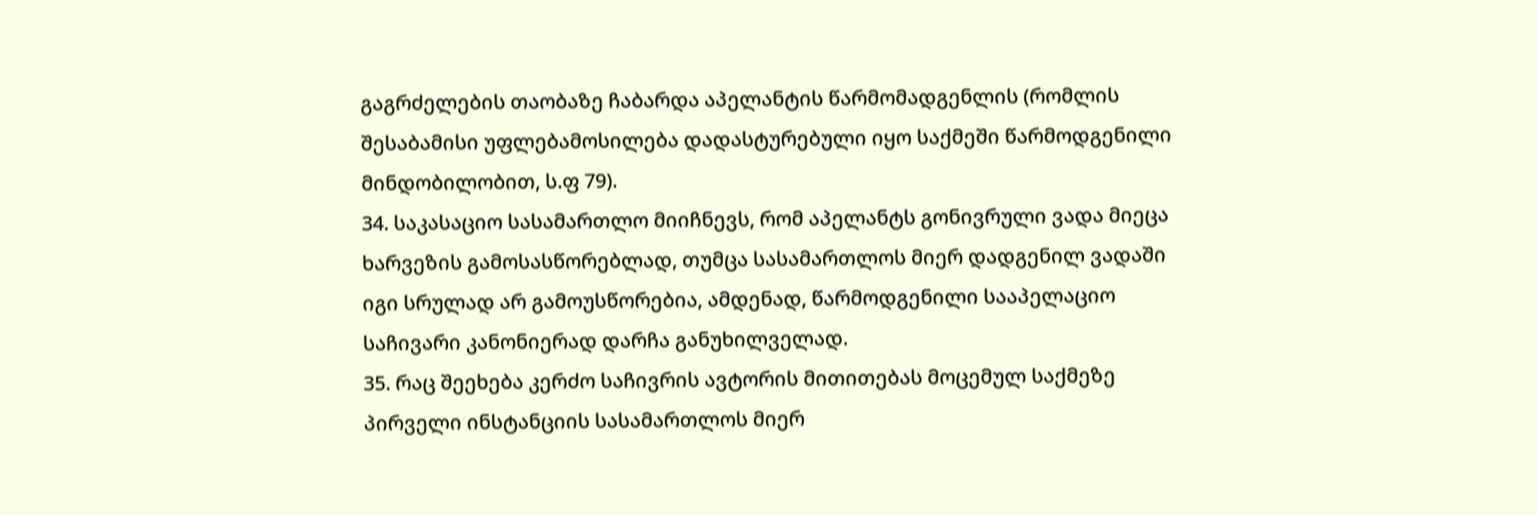გაგრძელების თაობაზე ჩაბარდა აპელანტის წარმომადგენლის (რომლის შესაბამისი უფლებამოსილება დადასტურებული იყო საქმეში წარმოდგენილი მინდობილობით, ს.ფ 79).
34. საკასაციო სასამართლო მიიჩნევს, რომ აპელანტს გონივრული ვადა მიეცა ხარვეზის გამოსასწორებლად, თუმცა სასამართლოს მიერ დადგენილ ვადაში იგი სრულად არ გამოუსწორებია, ამდენად, წარმოდგენილი სააპელაციო საჩივარი კანონიერად დარჩა განუხილველად.
35. რაც შეეხება კერძო საჩივრის ავტორის მითითებას მოცემულ საქმეზე პირველი ინსტანციის სასამართლოს მიერ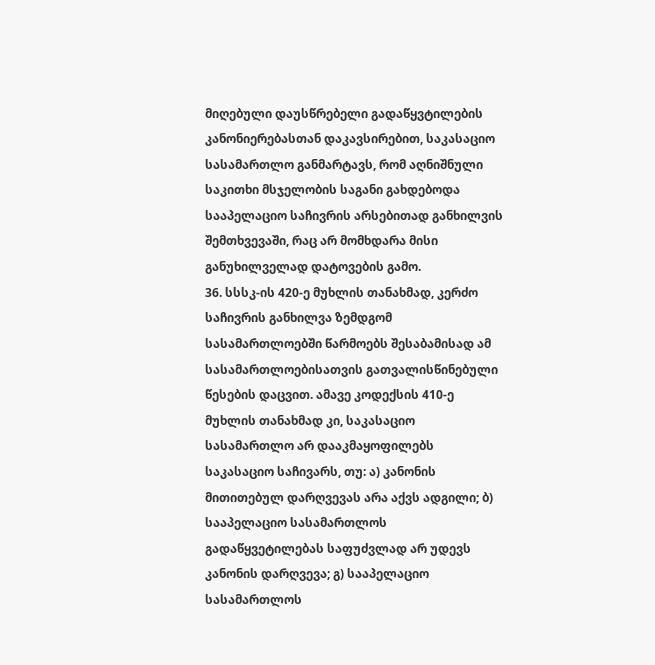მიღებული დაუსწრებელი გადაწყვტილების კანონიერებასთან დაკავსირებით, საკასაციო სასამართლო განმარტავს, რომ აღნიშნული საკითხი მსჯელობის საგანი გახდებოდა სააპელაციო საჩივრის არსებითად განხილვის შემთხვევაში, რაც არ მომხდარა მისი განუხილველად დატოვების გამო.
36. სსსკ-ის 420-ე მუხლის თანახმად, კერძო საჩივრის განხილვა ზემდგომ სასამართლოებში წარმოებს შესაბამისად ამ სასამართლოებისათვის გათვალისწინებული წესების დაცვით. ამავე კოდექსის 410-ე მუხლის თანახმად კი, საკასაციო სასამართლო არ დააკმაყოფილებს საკასაციო საჩივარს, თუ: ა) კანონის მითითებულ დარღვევას არა აქვს ადგილი; ბ) სააპელაციო სასამართლოს გადაწყვეტილებას საფუძვლად არ უდევს კანონის დარღვევა; გ) სააპელაციო სასამართლოს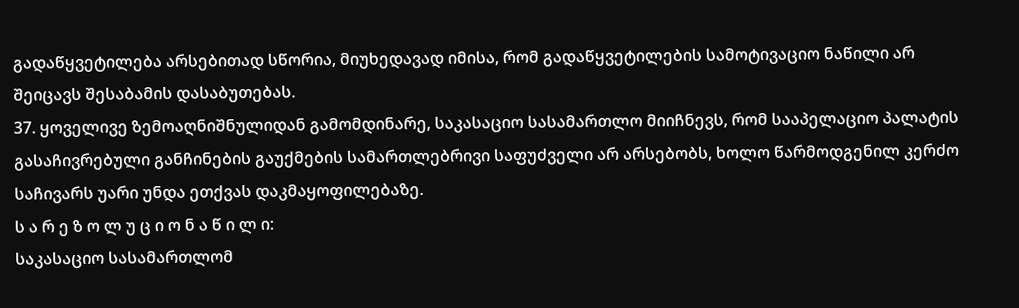გადაწყვეტილება არსებითად სწორია, მიუხედავად იმისა, რომ გადაწყვეტილების სამოტივაციო ნაწილი არ შეიცავს შესაბამის დასაბუთებას.
37. ყოველივე ზემოაღნიშნულიდან გამომდინარე, საკასაციო სასამართლო მიიჩნევს, რომ სააპელაციო პალატის გასაჩივრებული განჩინების გაუქმების სამართლებრივი საფუძველი არ არსებობს, ხოლო წარმოდგენილ კერძო საჩივარს უარი უნდა ეთქვას დაკმაყოფილებაზე.
ს ა რ ე ზ ო ლ უ ც ი ო ნ ა წ ი ლ ი:
საკასაციო სასამართლომ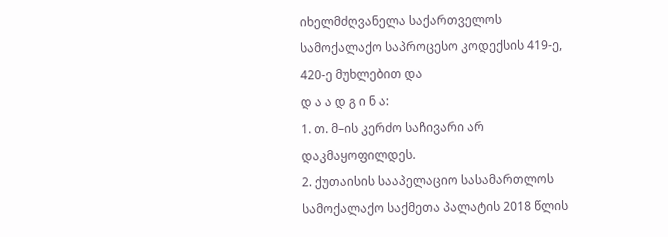იხელმძღვანელა საქართველოს სამოქალაქო საპროცესო კოდექსის 419-ე, 420-ე მუხლებით და
დ ა ა დ გ ი ნ ა:
1. თ. მ–ის კერძო საჩივარი არ დაკმაყოფილდეს.
2. ქუთაისის სააპელაციო სასამართლოს სამოქალაქო საქმეთა პალატის 2018 წლის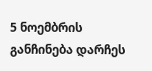5 ნოემბრის განჩინება დარჩეს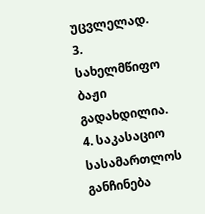უცვლელად.
3. სახელმწიფო ბაჟი გადახდილია.
4. საკასაციო სასამართლოს განჩინება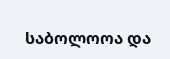საბოლოოა და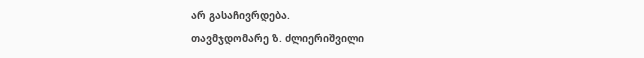არ გასაჩივრდება.
თავმჯდომარე ზ. ძლიერიშვილი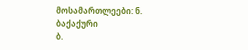მოსამართლეები: ნ. ბაქაქური
ბ.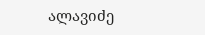ალავიძე